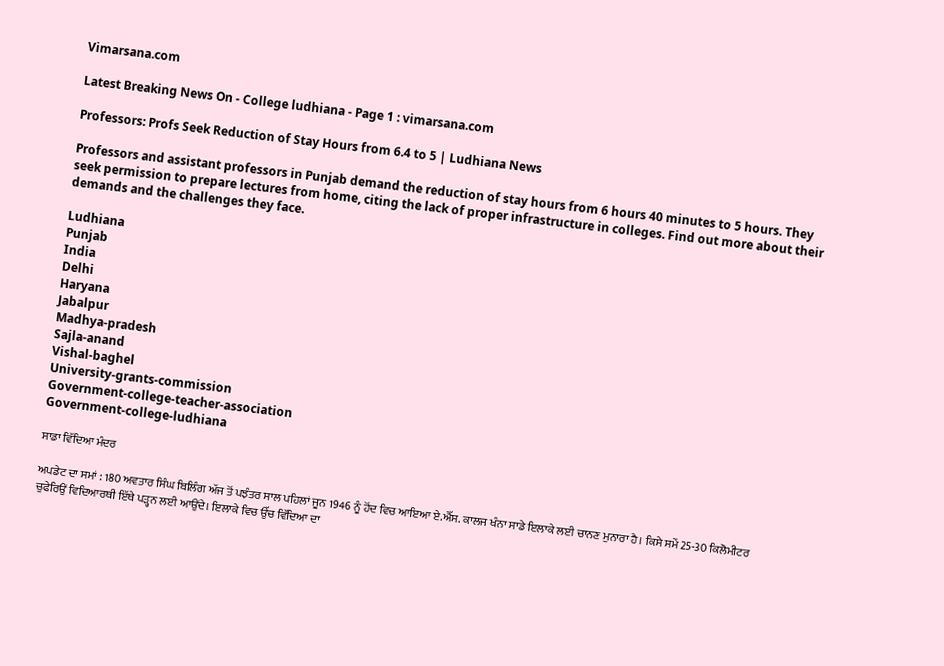Vimarsana.com

Latest Breaking News On - College ludhiana - Page 1 : vimarsana.com

Professors: Profs Seek Reduction of Stay Hours from 6.4 to 5 | Ludhiana News

Professors and assistant professors in Punjab demand the reduction of stay hours from 6 hours 40 minutes to 5 hours. They seek permission to prepare lectures from home, citing the lack of proper infrastructure in colleges. Find out more about their demands and the challenges they face.

Ludhiana
Punjab
India
Delhi
Haryana
Jabalpur
Madhya-pradesh
Sajla-anand
Vishal-baghel
University-grants-commission
Government-college-teacher-association
Government-college-ludhiana

ਸਾਡਾ ਵਿੱਦਿਆ ਮੰਦਰ

ਅਪਡੇਟ ਦਾ ਸਮਾਂ : 180 ਅਵਤਾਰ ਸਿੰਘ ਬਿਲਿੰਗ ਅੱਜ ਤੋਂ ਪਝੰਤਰ ਸਾਲ ਪਹਿਲਾਂ ਜੂਨ 1946 ਨੂੰ ਹੋਂਦ ਵਿਚ ਆਇਆ ਏ.ਐੱਸ. ਕਾਲਜ ਖੰਨਾ ਸਾਡੇ ਇਲਾਕੇ ਲਈ ਚਾਨਣ ਮੁਨਾਰਾ ਹੈ। ਕਿਸੇ ਸਮੇਂ 25-30 ਕਿਲੋਮੀਟਰ ਚੁਫੇਰਿਉਂ ਵਿਦਿਆਰਥੀ ਇੱਥੇ ਪੜ੍ਹਨ ਲਈ ਆਉਂਦੇ। ਇਲਾਕੇ ਵਿਚ ਉੱਚ ਵਿੱਦਿਆ ਦਾ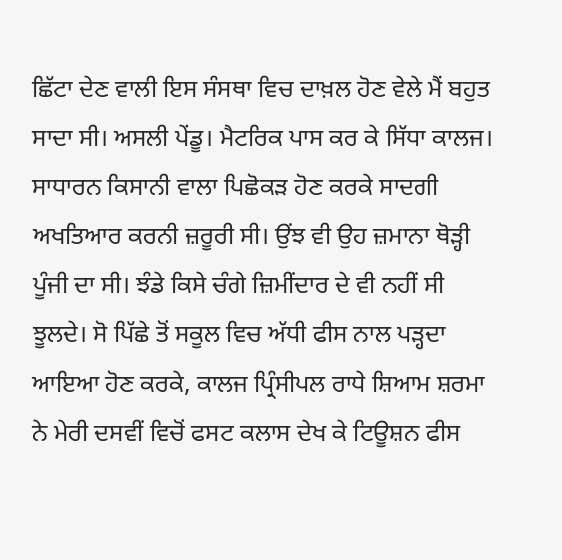ਛਿੱਟਾ ਦੇਣ ਵਾਲੀ ਇਸ ਸੰਸਥਾ ਵਿਚ ਦਾਖ਼ਲ ਹੋਣ ਵੇਲੇ ਮੈਂ ਬਹੁਤ ਸਾਦਾ ਸੀ। ਅਸਲੀ ਪੇਂਡੂ। ਮੈਟਰਿਕ ਪਾਸ ਕਰ ਕੇ ਸਿੱਧਾ ਕਾਲਜ। ਸਾਧਾਰਨ ਕਿਸਾਨੀ ਵਾਲਾ ਪਿਛੋਕੜ ਹੋਣ ਕਰਕੇ ਸਾਦਗੀ ਅਖਤਿਆਰ ਕਰਨੀ ਜ਼ਰੂਰੀ ਸੀ। ਉਂਝ ਵੀ ਉਹ ਜ਼ਮਾਨਾ ਥੋੜ੍ਹੀ ਪੂੰਜੀ ਦਾ ਸੀ। ਝੰਡੇ ਕਿਸੇ ਚੰਗੇ ਜ਼ਿਮੀਂਦਾਰ ਦੇ ਵੀ ਨਹੀਂ ਸੀ ਝੂਲਦੇ। ਸੋ ਪਿੱਛੇ ਤੋਂ ਸਕੂਲ ਵਿਚ ਅੱਧੀ ਫੀਸ ਨਾਲ ਪੜ੍ਹਦਾ ਆਇਆ ਹੋਣ ਕਰਕੇ, ਕਾਲਜ ਪ੍ਰਿੰਸੀਪਲ ਰਾਧੇ ਸ਼ਿਆਮ ਸ਼ਰਮਾ ਨੇ ਮੇਰੀ ਦਸਵੀਂ ਵਿਚੋਂ ਫਸਟ ਕਲਾਸ ਦੇਖ ਕੇ ਟਿਊਸ਼ਨ ਫੀਸ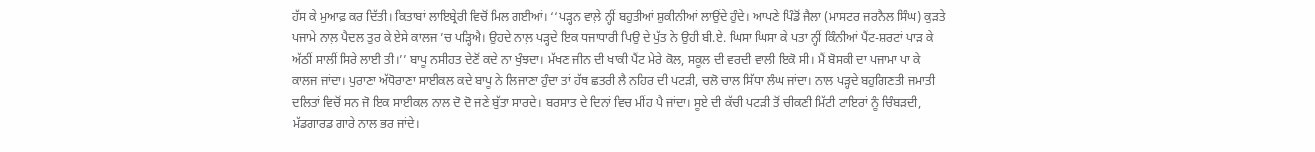ਹੱਸ ਕੇ ਮੁਆਫ਼ ਕਰ ਦਿੱਤੀ। ਕਿਤਾਬਾਂ ਲਾਇਬ੍ਰੇਰੀ ਵਿਚੋਂ ਮਿਲ ਗਈਆਂ। ‘‘ਪੜ੍ਹਨ ਵਾਲ਼ੇ ਨ੍ਹੀਂ ਬਹੁਤੀਆਂ ਸ਼ੁਕੀਨੀਆਂ ਲਾਉਂਦੇ ਹੁੰਦੇ। ਆਪਣੇ ਪਿੰਡੋਂ ਜੈਲਾ (ਮਾਸਟਰ ਜਰਨੈਲ ਸਿੰਘ) ਕੁੜਤੇ ਪਜਾਮੇ ਨਾਲ਼ ਪੈਦਲ ਤੁਰ ਕੇ ਏਸੇ ਕਾਲਜ ’ਚ ਪੜ੍ਹਿਐ। ਉਹਦੇ ਨਾਲ਼ ਪੜ੍ਹਦੇ ਇਕ ਧਜਾਧਾਰੀ ਪਿਉ ਦੇ ਪੁੱਤ ਨੇ ਉਹੀ ਬੀ.ਏ. ਘਿਸਾ ਘਿਸਾ ਕੇ ਪਤਾ ਨ੍ਹੀਂ ਕਿੰਨੀਆਂ ਪੈਂਟ-ਸ਼ਰਟਾਂ ਪਾੜ ਕੇ ਅੱਠੀਂ ਸਾਲੀਂ ਸਿਰੇ ਲਾਈ ਤੀ।’’ ਬਾਪੂ ਨਸੀਹਤ ਦੇਣੋਂ ਕਦੇ ਨਾ ਖੁੰਝਦਾ। ਮੱਖਣ ਜੀਨ ਦੀ ਖਾਕੀ ਪੈਂਟ ਮੇਰੇ ਕੋਲ, ਸਕੂਲ ਦੀ ਵਰਦੀ ਵਾਲੀ ਇਕੋ ਸੀ। ਮੈਂ ਬੋਸਕੀ ਦਾ ਪਜਾਮਾ ਪਾ ਕੇ ਕਾਲਜ ਜਾਂਦਾ। ਪੁਰਾਣਾ ਅੱਧੋਰਾਣਾ ਸਾਈਕਲ ਕਦੇ ਬਾਪੂ ਨੇ ਲਿਜਾਣਾ ਹੁੰਦਾ ਤਾਂ ਹੱਥ ਛਤਰੀ ਲੈ ਨਹਿਰ ਦੀ ਪਟੜੀ, ਚਲੋ ਚਾਲ ਸਿੱਧਾ ਲੰਘ ਜਾਂਦਾ। ਨਾਲ ਪੜ੍ਹਦੇ ਬਹੁਗਿਣਤੀ ਜਮਾਤੀ ਦਲਿਤਾਂ ਵਿਚੋਂ ਸਨ ਜੋ ਇਕ ਸਾਈਕਲ ਨਾਲ ਦੋ ਦੋ ਜਣੇ ਬੁੱਤਾ ਸਾਰਦੇ। ਬਰਸਾਤ ਦੇ ਦਿਨਾਂ ਵਿਚ ਮੀਂਹ ਪੈ ਜਾਂਦਾ। ਸੂਏ ਦੀ ਕੱਚੀ ਪਟੜੀ ਤੋਂ ਚੀਕਣੀ ਮਿੱਟੀ ਟਾਇਰਾਂ ਨੂੰ ਚਿੰਬੜਦੀ, ਮੱਡਗਾਰਡ ਗਾਰੇ ਨਾਲ ਭਰ ਜਾਂਦੇ।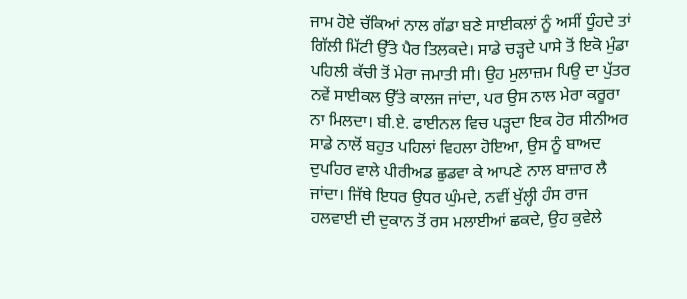ਜਾਮ ਹੋਏ ਚੱਕਿਆਂ ਨਾਲ ਗੱਡਾ ਬਣੇ ਸਾਈਕਲਾਂ ਨੂੰ ਅਸੀਂ ਧੂੰਹਦੇ ਤਾਂ ਗਿੱਲੀ ਮਿੱਟੀ ਉੱਤੇ ਪੈਰ ਤਿਲਕਦੇ। ਸਾਡੇ ਚੜ੍ਹਦੇ ਪਾਸੇ ਤੋਂ ਇਕੋ ਮੁੰਡਾ ਪਹਿਲੀ ਕੱਚੀ ਤੋਂ ਮੇਰਾ ਜਮਾਤੀ ਸੀ। ਉਹ ਮੁਲਾਜ਼ਮ ਪਿਉ ਦਾ ਪੁੱਤਰ ਨਵੇਂ ਸਾਈਕਲ ਉੱਤੇ ਕਾਲਜ ਜਾਂਦਾ, ਪਰ ਉਸ ਨਾਲ ਮੇਰਾ ਕਰੂਰਾ ਨਾ ਮਿਲਦਾ। ਬੀ.ਏ. ਫਾਈਨਲ ਵਿਚ ਪੜ੍ਹਦਾ ਇਕ ਹੋਰ ਸੀਨੀਅਰ ਸਾਡੇ ਨਾਲੋਂ ਬਹੁਤ ਪਹਿਲਾਂ ਵਿਹਲਾ ਹੋਇਆ, ਉਸ ਨੂੰ ਬਾਅਦ ਦੁਪਹਿਰ ਵਾਲੇ ਪੀਰੀਅਡ ਛੁਡਵਾ ਕੇ ਆਪਣੇ ਨਾਲ ਬਾਜ਼ਾਰ ਲੈ ਜਾਂਦਾ। ਜਿੱਥੇ ਇਧਰ ਉਧਰ ਘੁੰਮਦੇ, ਨਵੀਂ ਖੁੱਲ੍ਹੀ ਹੰਸ ਰਾਜ ਹਲਵਾਈ ਦੀ ਦੁਕਾਨ ਤੋਂ ਰਸ ਮਲਾਈਆਂ ਛਕਦੇ, ਉਹ ਕੁਵੇਲੇ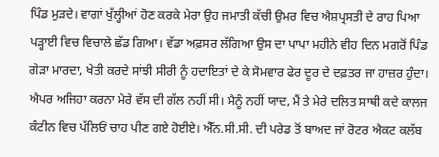ਪਿੰਡ ਮੁੜਦੇ। ਵਾਗਾਂ ਖੁੱਲ੍ਹੀਆਂ ਹੋਣ ਕਰਕੇ ਮੇਰਾ ਉਹ ਜਮਾਤੀ ਕੱਚੀ ਉਮਰ ਵਿਚ ਐਸ਼ਪ੍ਰਸਤੀ ਦੇ ਰਾਹ ਪਿਆ ਪੜ੍ਹਾਈ ਵਿਚ ਵਿਚਾਲੇ ਛੱਡ ਗਿਆ। ਵੱਡਾ ਅਫ਼ਸਰ ਲੱਗਿਆ ਉਸ ਦਾ ਪਾਪਾ ਮਹੀਨੇ ਵੀਹ ਦਿਨ ਮਗਰੋਂ ਪਿੰਡ ਗੇੜਾ ਮਾਰਦਾ, ਖੇਤੀ ਕਰਦੇ ਸਾਂਝੀ ਸੀਰੀ ਨੂੰ ਹਦਾਇਤਾਂ ਦੇ ਕੇ ਸੋਮਵਾਰ ਫੇਰ ਦੂਰ ਦੇ ਦਫ਼ਤਰ ਜਾ ਹਾਜ਼ਰ ਹੁੰਦਾ। ਐਪਰ ਅਜਿਹਾ ਕਰਨਾ ਮੇਰੇ ਵੱਸ ਦੀ ਗੱਲ ਨਹੀਂ ਸੀ। ਮੈਨੂੰ ਨਹੀਂ ਯਾਦ, ਮੈਂ ਤੇ ਮੇਰੇ ਦਲਿਤ ਸਾਥੀ ਕਦੇ ਕਾਲਜ ਕੰਟੀਨ ਵਿਚ ਪੱਲਿਓਂ ਚਾਹ ਪੀਣ ਗਏ ਹੋਈਏ। ਐੱਨ.ਸੀ.ਸੀ. ਦੀ ਪਰੇਡ ਤੋਂ ਬਾਅਦ ਜਾਂ ਰੋਟਰ ਐਕਟ ਕਲੱਬ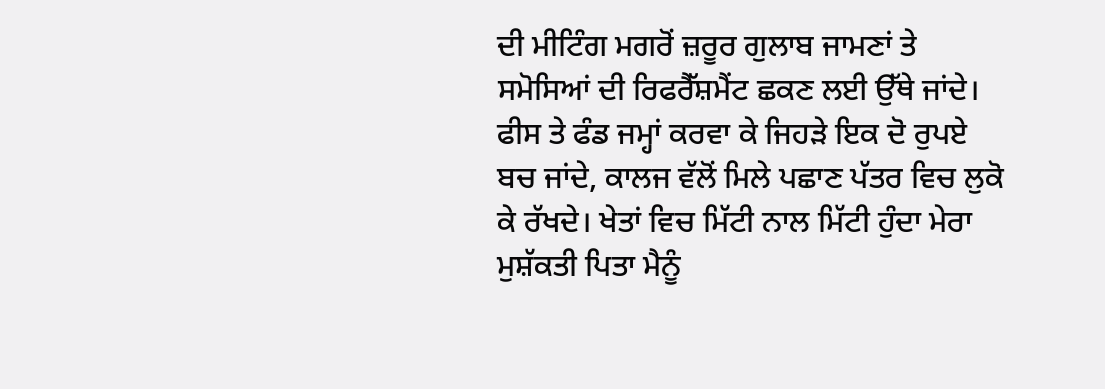ਦੀ ਮੀਟਿੰਗ ਮਗਰੋਂ ਜ਼ਰੂਰ ਗੁਲਾਬ ਜਾਮਣਾਂ ਤੇ ਸਮੋਸਿਆਂ ਦੀ ਰਿਫਰੈੱਸ਼ਮੈਂਟ ਛਕਣ ਲਈ ਉੱਥੇ ਜਾਂਦੇ। ਫੀਸ ਤੇ ਫੰਡ ਜਮ੍ਹਾਂ ਕਰਵਾ ਕੇ ਜਿਹੜੇ ਇਕ ਦੋ ਰੁਪਏ ਬਚ ਜਾਂਦੇ, ਕਾਲਜ ਵੱਲੋਂ ਮਿਲੇ ਪਛਾਣ ਪੱਤਰ ਵਿਚ ਲੁਕੋ ਕੇ ਰੱਖਦੇ। ਖੇਤਾਂ ਵਿਚ ਮਿੱਟੀ ਨਾਲ ਮਿੱਟੀ ਹੁੰਦਾ ਮੇਰਾ ਮੁਸ਼ੱਕਤੀ ਪਿਤਾ ਮੈਨੂੰ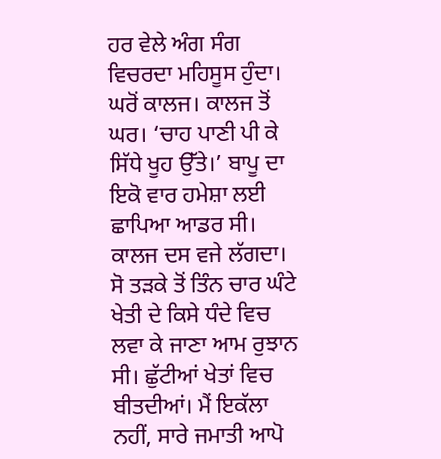ਹਰ ਵੇਲੇ ਅੰਗ ਸੰਗ ਵਿਚਰਦਾ ਮਹਿਸੂਸ ਹੁੰਦਾ। ਘਰੋਂ ਕਾਲਜ। ਕਾਲਜ ਤੋਂ ਘਰ। ‘ਚਾਹ ਪਾਣੀ ਪੀ ਕੇ ਸਿੱਧੇ ਖੂਹ ਉੱਤੇ।’ ਬਾਪੂ ਦਾ ਇਕੋ ਵਾਰ ਹਮੇਸ਼ਾ ਲਈ ਛਾਪਿਆ ਆਡਰ ਸੀ। ਕਾਲਜ ਦਸ ਵਜੇ ਲੱਗਦਾ। ਸੋ ਤੜਕੇ ਤੋਂ ਤਿੰਨ ਚਾਰ ਘੰਟੇ ਖੇਤੀ ਦੇ ਕਿਸੇ ਧੰਦੇ ਵਿਚ ਲਵਾ ਕੇ ਜਾਣਾ ਆਮ ਰੁਝਾਨ ਸੀ। ਛੁੱਟੀਆਂ ਖੇਤਾਂ ਵਿਚ ਬੀਤਦੀਆਂ। ਮੈਂ ਇਕੱਲਾ ਨਹੀਂ, ਸਾਰੇ ਜਮਾਤੀ ਆਪੋ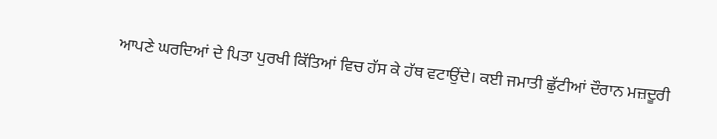ਆਪਣੇ ਘਰਦਿਆਂ ਦੇ ਪਿਤਾ ਪੁਰਖੀ ਕਿੱਤਿਆਂ ਵਿਚ ਹੱਸ ਕੇ ਹੱਥ ਵਟਾਉਂਦੇ। ਕਈ ਜਮਾਤੀ ਛੁੱਟੀਆਂ ਦੌਰਾਨ ਮਜ਼ਦੂਰੀ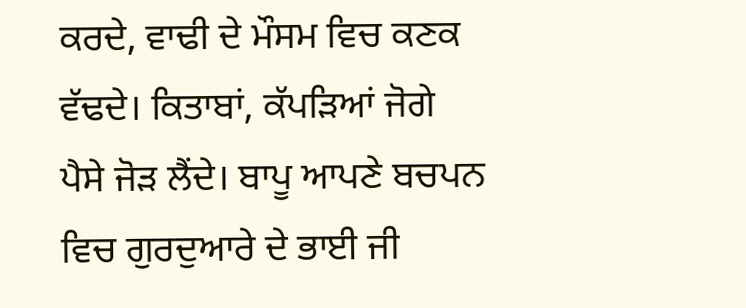ਕਰਦੇ, ਵਾਢੀ ਦੇ ਮੌਸਮ ਵਿਚ ਕਣਕ ਵੱਢਦੇ। ਕਿਤਾਬਾਂ, ਕੱਪੜਿਆਂ ਜੋਗੇ ਪੈਸੇ ਜੋੜ ਲੈਂਦੇ। ਬਾਪੂ ਆਪਣੇ ਬਚਪਨ ਵਿਚ ਗੁਰਦੁਆਰੇ ਦੇ ਭਾਈ ਜੀ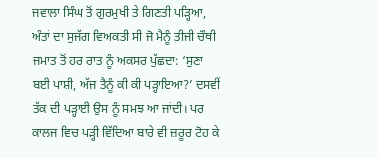ਜਵਾਲਾ ਸਿੰਘ ਤੋਂ ਗੁਰਮੁਖੀ ਤੇ ਗਿਣਤੀ ਪੜ੍ਹਿਆ, ਅੰਤਾਂ ਦਾ ਸੁਜੱਗ ਵਿਅਕਤੀ ਸੀ ਜੋ ਮੈਨੂੰ ਤੀਜੀ ਚੌਥੀ ਜਮਾਤ ਤੋਂ ਹਰ ਰਾਤ ਨੂੰ ਅਕਸਰ ਪੁੱਛਦਾ: ‘ਸੁਣਾ ਬਈ ਪਾਸ਼ੀ, ਅੱਜ ਤੈਨੂੰ ਕੀ ਕੀ ਪੜ੍ਹਾਇਆ?’ ਦਸਵੀਂ ਤੱਕ ਦੀ ਪੜ੍ਹਾਈ ਉਸ ਨੂੰ ਸਮਝ ਆ ਜਾਂਦੀ। ਪਰ ਕਾਲਜ ਵਿਚ ਪੜ੍ਹੀ ਵਿੱਦਿਆ ਬਾਰੇ ਵੀ ਜ਼ਰੂਰ ਟੋਹ ਕੇ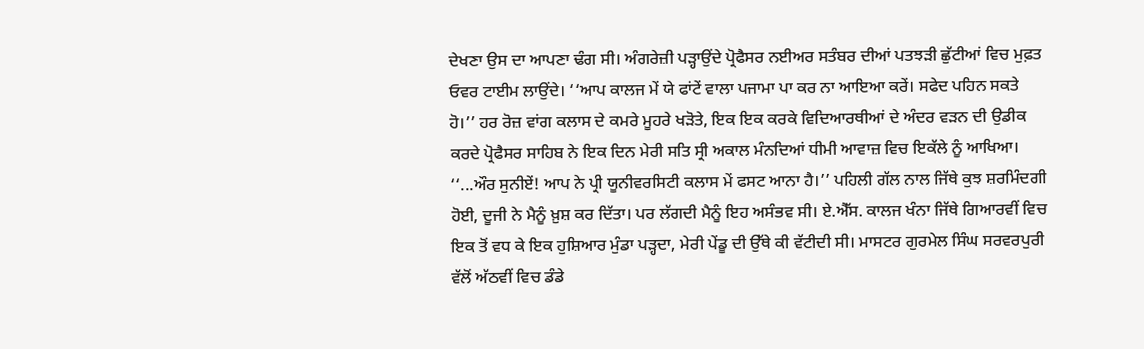ਦੇਖਣਾ ਉਸ ਦਾ ਆਪਣਾ ਢੰਗ ਸੀ। ਅੰਗਰੇਜ਼ੀ ਪੜ੍ਹਾਉਂਦੇ ਪ੍ਰੋਫੈਸਰ ਨਈਅਰ ਸਤੰਬਰ ਦੀਆਂ ਪਤਝੜੀ ਛੁੱਟੀਆਂ ਵਿਚ ਮੁਫ਼ਤ ਓਵਰ ਟਾਈਮ ਲਾਉਂਦੇ। ‘‘ਆਪ ਕਾਲਜ ਮੇਂ ਯੇ ਫਾਂਟੇਂ ਵਾਲਾ ਪਜਾਮਾ ਪਾ ਕਰ ਨਾ ਆਇਆ ਕਰੇਂ। ਸਫੇਦ ਪਹਿਨ ਸਕਤੇ ਹੋ।’’ ਹਰ ਰੋਜ਼ ਵਾਂਗ ਕਲਾਸ ਦੇ ਕਮਰੇ ਮੂਹਰੇ ਖੜੋਤੇ, ਇਕ ਇਕ ਕਰਕੇ ਵਿਦਿਆਰਥੀਆਂ ਦੇ ਅੰਦਰ ਵੜਨ ਦੀ ਉਡੀਕ ਕਰਦੇ ਪ੍ਰੋਫੈਸਰ ਸਾਹਿਬ ਨੇ ਇਕ ਦਿਨ ਮੇਰੀ ਸਤਿ ਸ੍ਰੀ ਅਕਾਲ ਮੰਨਦਿਆਂ ਧੀਮੀ ਆਵਾਜ਼ ਵਿਚ ਇਕੱਲੇ ਨੂੰ ਆਖਿਆ। ‘‘...ਔਰ ਸੁਨੀਏਂ! ਆਪ ਨੇ ਪ੍ਰੀ ਯੂਨੀਵਰਸਿਟੀ ਕਲਾਸ ਮੇਂ ਫਸਟ ਆਨਾ ਹੈ।’’ ਪਹਿਲੀ ਗੱਲ ਨਾਲ ਜਿੱਥੇ ਕੁਝ ਸ਼ਰਮਿੰਦਗੀ ਹੋਈ, ਦੂਜੀ ਨੇ ਮੈਨੂੰ ਖ਼ੁਸ਼ ਕਰ ਦਿੱਤਾ। ਪਰ ਲੱਗਦੀ ਮੈਨੂੰ ਇਹ ਅਸੰਭਵ ਸੀ। ਏ.ਐੱਸ. ਕਾਲਜ ਖੰਨਾ ਜਿੱਥੇ ਗਿਆਰਵੀਂ ਵਿਚ ਇਕ ਤੋਂ ਵਧ ਕੇ ਇਕ ਹੁਸ਼ਿਆਰ ਮੁੰਡਾ ਪੜ੍ਹਦਾ, ਮੇਰੀ ਪੇਂਡੂ ਦੀ ਉੱਥੇ ਕੀ ਵੱਟੀਦੀ ਸੀ। ਮਾਸਟਰ ਗੁਰਮੇਲ ਸਿੰਘ ਸਰਵਰਪੁਰੀ ਵੱਲੋਂ ਅੱਠਵੀਂ ਵਿਚ ਡੰਡੇ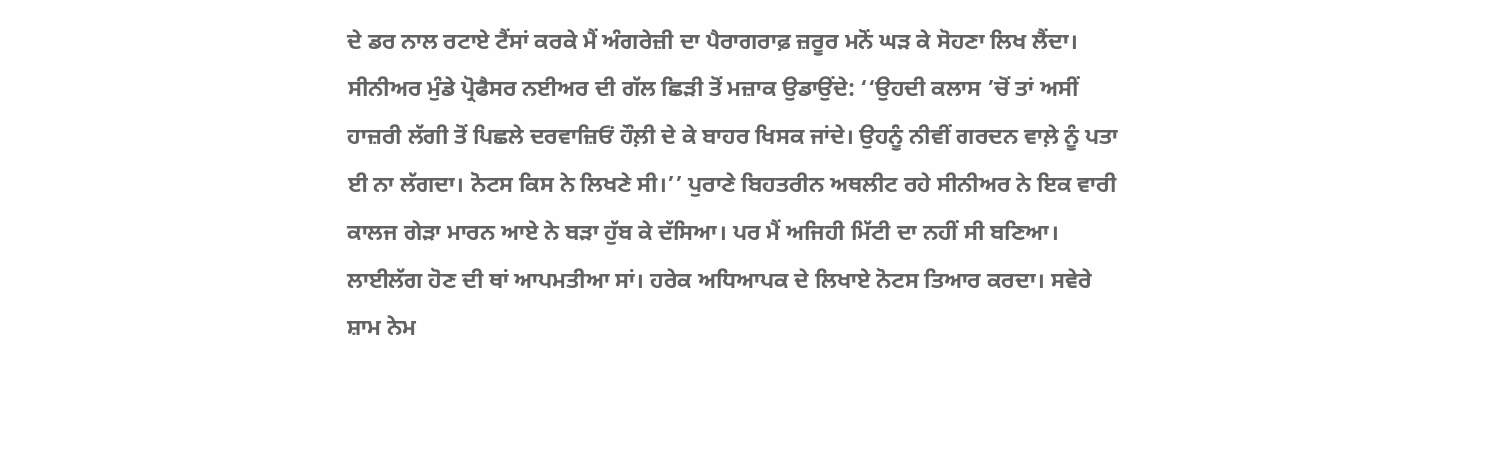ਦੇ ਡਰ ਨਾਲ ਰਟਾਏ ਟੈਂਸਾਂ ਕਰਕੇ ਮੈਂ ਅੰਗਰੇਜ਼ੀ ਦਾ ਪੈਰਾਗਰਾਫ਼ ਜ਼ਰੂਰ ਮਨੋਂ ਘੜ ਕੇ ਸੋਹਣਾ ਲਿਖ ਲੈਂਦਾ। ਸੀਨੀਅਰ ਮੁੰਡੇ ਪ੍ਰੋਫੈਸਰ ਨਈਅਰ ਦੀ ਗੱਲ ਛਿੜੀ ਤੋਂ ਮਜ਼ਾਕ ਉਡਾਉਂਦੇ: ‘‘ਉਹਦੀ ਕਲਾਸ ’ਚੋਂ ਤਾਂ ਅਸੀਂ ਹਾਜ਼ਰੀ ਲੱਗੀ ਤੋਂ ਪਿਛਲੇ ਦਰਵਾਜ਼ਿਓਂ ਹੌਲ਼ੀ ਦੇ ਕੇ ਬਾਹਰ ਖਿਸਕ ਜਾਂਦੇ। ਉਹਨੂੰ ਨੀਵੀਂ ਗਰਦਨ ਵਾਲ਼ੇ ਨੂੰ ਪਤਾ ਈ ਨਾ ਲੱਗਦਾ। ਨੋਟਸ ਕਿਸ ਨੇ ਲਿਖਣੇ ਸੀ।’’ ਪੁਰਾਣੇ ਬਿਹਤਰੀਨ ਅਥਲੀਟ ਰਹੇ ਸੀਨੀਅਰ ਨੇ ਇਕ ਵਾਰੀ ਕਾਲਜ ਗੇੜਾ ਮਾਰਨ ਆਏ ਨੇ ਬੜਾ ਹੁੱਬ ਕੇ ਦੱਸਿਆ। ਪਰ ਮੈਂ ਅਜਿਹੀ ਮਿੱਟੀ ਦਾ ਨਹੀਂ ਸੀ ਬਣਿਆ। ਲਾਈਲੱਗ ਹੋਣ ਦੀ ਥਾਂ ਆਪਮਤੀਆ ਸਾਂ। ਹਰੇਕ ਅਧਿਆਪਕ ਦੇ ਲਿਖਾਏ ਨੋਟਸ ਤਿਆਰ ਕਰਦਾ। ਸਵੇਰੇ ਸ਼ਾਮ ਨੇਮ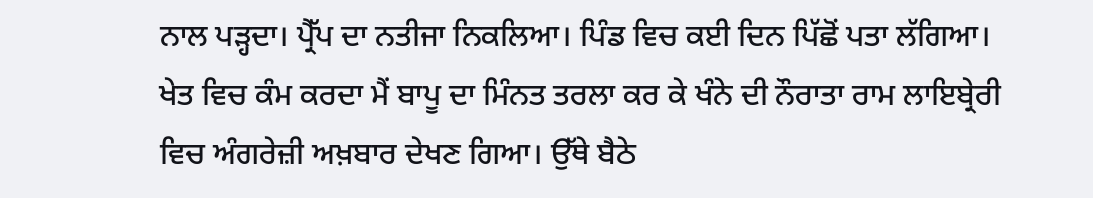ਨਾਲ ਪੜ੍ਹਦਾ। ਪ੍ਰੈੱਪ ਦਾ ਨਤੀਜਾ ਨਿਕਲਿਆ। ਪਿੰਡ ਵਿਚ ਕਈ ਦਿਨ ਪਿੱਛੋਂ ਪਤਾ ਲੱਗਿਆ। ਖੇਤ ਵਿਚ ਕੰਮ ਕਰਦਾ ਮੈਂ ਬਾਪੂ ਦਾ ਮਿੰਨਤ ਤਰਲਾ ਕਰ ਕੇ ਖੰਨੇ ਦੀ ਨੌਰਾਤਾ ਰਾਮ ਲਾਇਬ੍ਰੇਰੀ ਵਿਚ ਅੰਗਰੇਜ਼ੀ ਅਖ਼ਬਾਰ ਦੇਖਣ ਗਿਆ। ਉੱਥੇ ਬੈਠੇ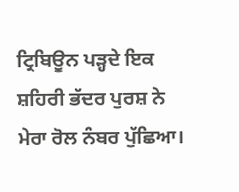ਟ੍ਰਿਬਿਊਨ ਪੜ੍ਹਦੇ ਇਕ ਸ਼ਹਿਰੀ ਭੱਦਰ ਪੁਰਸ਼ ਨੇ ਮੇਰਾ ਰੋਲ ਨੰਬਰ ਪੁੱਛਿਆ।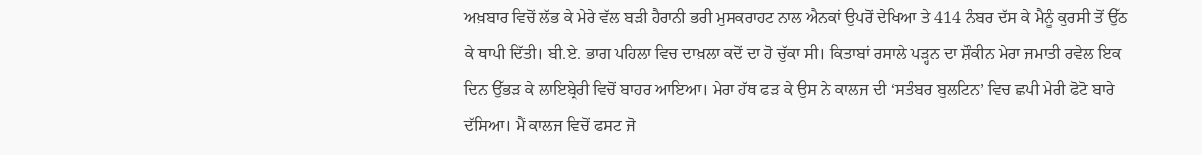ਅਖ਼ਬਾਰ ਵਿਚੋਂ ਲੱਭ ਕੇ ਮੇਰੇ ਵੱਲ ਬੜੀ ਹੈਰਾਨੀ ਭਰੀ ਮੁਸਕਰਾਹਟ ਨਾਲ ਐਨਕਾਂ ਉਪਰੋਂ ਦੇਖਿਆ ਤੇ 414 ਨੰਬਰ ਦੱਸ ਕੇ ਮੈਨੂੰ ਕੁਰਸੀ ਤੋਂ ਉੱਠ ਕੇ ਥਾਪੀ ਦਿੱਤੀ। ਬੀ.ਏ. ਭਾਗ ਪਹਿਲਾ ਵਿਚ ਦਾਖ਼ਲਾ ਕਦੋਂ ਦਾ ਹੋ ਚੁੱਕਾ ਸੀ। ਕਿਤਾਬਾਂ ਰਸਾਲੇ ਪੜ੍ਹਨ ਦਾ ਸ਼ੌਕੀਨ ਮੇਰਾ ਜਮਾਤੀ ਰਵੇਲ ਇਕ ਦਿਨ ਉੱਭੜ ਕੇ ਲਾਇਬ੍ਰੇਰੀ ਵਿਚੋਂ ਬਾਹਰ ਆਇਆ। ਮੇਰਾ ਹੱਥ ਫੜ ਕੇ ਉਸ ਨੇ ਕਾਲਜ ਦੀ ‘ਸਤੰਬਰ ਬੁਲਟਿਨ’ ਵਿਚ ਛਪੀ ਮੇਰੀ ਫੋਟੋ ਬਾਰੇ ਦੱਸਿਆ। ਮੈਂ ਕਾਲਜ ਵਿਚੋਂ ਫਸਟ ਜੋ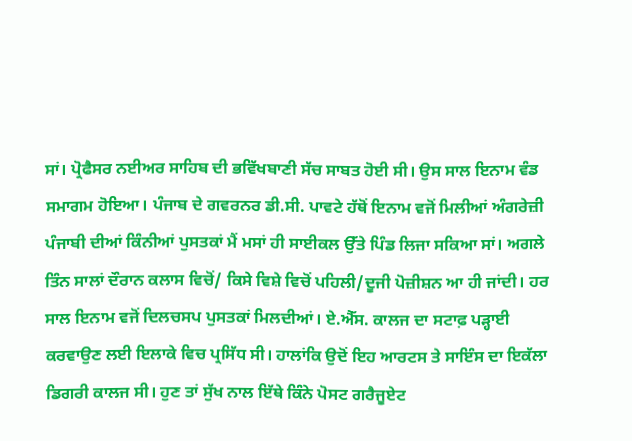ਸਾਂ। ਪ੍ਰੋਫੈਸਰ ਨਈਅਰ ਸਾਹਿਬ ਦੀ ਭਵਿੱਖਬਾਣੀ ਸੱਚ ਸਾਬਤ ਹੋਈ ਸੀ। ਉਸ ਸਾਲ ਇਨਾਮ ਵੰਡ ਸਮਾਗਮ ਹੋਇਆ। ਪੰਜਾਬ ਦੇ ਗਵਰਨਰ ਡੀ.ਸੀ. ਪਾਵਟੇ ਹੱਥੋਂ ਇਨਾਮ ਵਜੋਂ ਮਿਲੀਆਂ ਅੰਗਰੇਜ਼ੀ ਪੰਜਾਬੀ ਦੀਆਂ ਕਿੰਨੀਆਂ ਪੁਸਤਕਾਂ ਮੈਂ ਮਸਾਂ ਹੀ ਸਾਈਕਲ ਉੱਤੇ ਪਿੰਡ ਲਿਜਾ ਸਕਿਆ ਸਾਂ। ਅਗਲੇ ਤਿੰਨ ਸਾਲਾਂ ਦੌਰਾਨ ਕਲਾਸ ਵਿਚੋਂ/ ਕਿਸੇ ਵਿਸ਼ੇ ਵਿਚੋਂ ਪਹਿਲੀ/ਦੂਜੀ ਪੋਜ਼ੀਸ਼ਨ ਆ ਹੀ ਜਾਂਦੀ। ਹਰ ਸਾਲ ਇਨਾਮ ਵਜੋਂ ਦਿਲਚਸਪ ਪੁਸਤਕਾਂ ਮਿਲਦੀਆਂ। ਏ.ਐੱਸ. ਕਾਲਜ ਦਾ ਸਟਾਫ਼ ਪੜ੍ਹਾਈ ਕਰਵਾਉਣ ਲਈ ਇਲਾਕੇ ਵਿਚ ਪ੍ਰਸਿੱਧ ਸੀ। ਹਾਲਾਂਕਿ ਉਦੋਂ ਇਹ ਆਰਟਸ ਤੇ ਸਾਇੰਸ ਦਾ ਇਕੱਲਾ ਡਿਗਰੀ ਕਾਲਜ ਸੀ। ਹੁਣ ਤਾਂ ਸੁੱਖ ਨਾਲ ਇੱਥੇ ਕਿੰਨੇ ਪੋਸਟ ਗਰੈਜੂਏਟ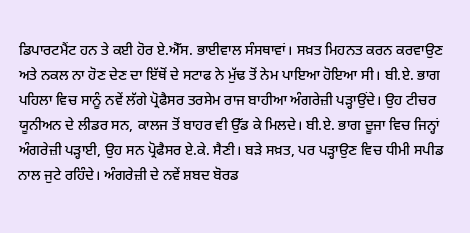ਡਿਪਾਰਟਮੈਂਟ ਹਨ ਤੇ ਕਈ ਹੋਰ ਏ.ਐੱਸ. ਭਾਈਵਾਲ ਸੰਸਥਾਵਾਂ। ਸਖ਼ਤ ਮਿਹਨਤ ਕਰਨ ਕਰਵਾਉਣ ਅਤੇ ਨਕਲ ਨਾ ਹੋਣ ਦੇਣ ਦਾ ਇੱਥੋਂ ਦੇ ਸਟਾਫ ਨੇ ਮੁੱਢ ਤੋਂ ਨੇਮ ਪਾਇਆ ਹੋਇਆ ਸੀ। ਬੀ.ਏ. ਭਾਗ ਪਹਿਲਾ ਵਿਚ ਸਾਨੂੰ ਨਵੇਂ ਲੱਗੇ ਪ੍ਰੋਫੈਸਰ ਤਰਸੇਮ ਰਾਜ ਬਾਹੀਆ ਅੰਗਰੇਜ਼ੀ ਪੜ੍ਹਾਉਂਦੇ। ਉਹ ਟੀਚਰ ਯੂਨੀਅਨ ਦੇ ਲੀਡਰ ਸਨ, ਕਾਲਜ ਤੋਂ ਬਾਹਰ ਵੀ ਉੱਡ ਕੇ ਮਿਲਦੇ। ਬੀ.ਏ. ਭਾਗ ਦੂਜਾ ਵਿਚ ਜਿਨ੍ਹਾਂ ਅੰਗਰੇਜ਼ੀ ਪੜ੍ਹਾਈ, ਉਹ ਸਨ ਪ੍ਰੋਫੈਸਰ ਏ.ਕੇ. ਸੈਣੀ। ਬੜੇ ਸਖ਼ਤ, ਪਰ ਪੜ੍ਹਾਉਣ ਵਿਚ ਧੀਮੀ ਸਪੀਡ ਨਾਲ ਜੁਟੇ ਰਹਿੰਦੇ। ਅੰਗਰੇਜ਼ੀ ਦੇ ਨਵੇਂ ਸ਼ਬਦ ਬੋਰਡ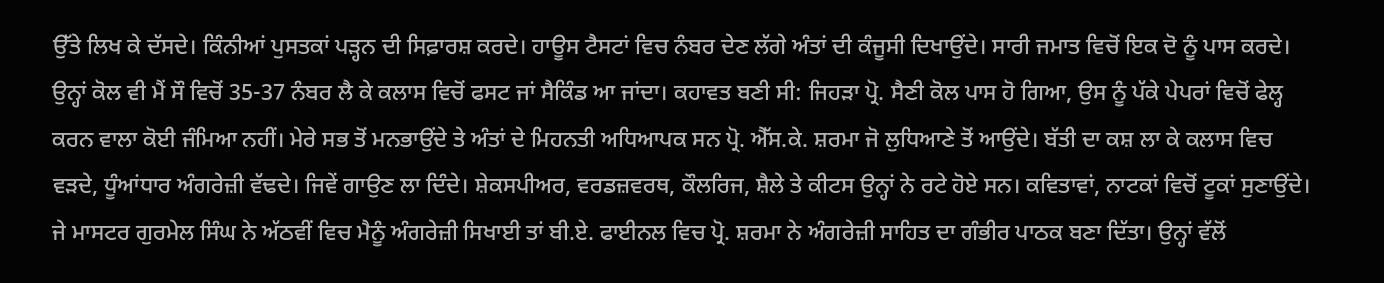ਉੱਤੇ ਲਿਖ ਕੇ ਦੱਸਦੇ। ਕਿੰਨੀਆਂ ਪੁਸਤਕਾਂ ਪੜ੍ਹਨ ਦੀ ਸਿਫ਼ਾਰਸ਼ ਕਰਦੇ। ਹਾਊਸ ਟੈਸਟਾਂ ਵਿਚ ਨੰਬਰ ਦੇਣ ਲੱਗੇ ਅੰਤਾਂ ਦੀ ਕੰਜੂਸੀ ਦਿਖਾਉਂਦੇ। ਸਾਰੀ ਜਮਾਤ ਵਿਚੋਂ ਇਕ ਦੋ ਨੂੰ ਪਾਸ ਕਰਦੇ। ਉਨ੍ਹਾਂ ਕੋਲ ਵੀ ਮੈਂ ਸੌ ਵਿਚੋਂ 35-37 ਨੰਬਰ ਲੈ ਕੇ ਕਲਾਸ ਵਿਚੋਂ ਫਸਟ ਜਾਂ ਸੈਕਿੰਡ ਆ ਜਾਂਦਾ। ਕਹਾਵਤ ਬਣੀ ਸੀ: ਜਿਹੜਾ ਪ੍ਰੋ. ਸੈਣੀ ਕੋਲ ਪਾਸ ਹੋ ਗਿਆ, ਉਸ ਨੂੰ ਪੱਕੇ ਪੇਪਰਾਂ ਵਿਚੋਂ ਫੇਲ੍ਹ ਕਰਨ ਵਾਲਾ ਕੋਈ ਜੰਮਿਆ ਨਹੀਂ। ਮੇਰੇ ਸਭ ਤੋਂ ਮਨਭਾਉਂਦੇ ਤੇ ਅੰਤਾਂ ਦੇ ਮਿਹਨਤੀ ਅਧਿਆਪਕ ਸਨ ਪ੍ਰੋ. ਐੱਸ.ਕੇ. ਸ਼ਰਮਾ ਜੋ ਲੁਧਿਆਣੇ ਤੋਂ ਆਉਂਦੇ। ਬੱਤੀ ਦਾ ਕਸ਼ ਲਾ ਕੇ ਕਲਾਸ ਵਿਚ ਵੜਦੇ, ਧੂੰਆਂਧਾਰ ਅੰਗਰੇਜ਼ੀ ਵੱਢਦੇ। ਜਿਵੇਂ ਗਾਉਣ ਲਾ ਦਿੰਦੇ। ਸ਼ੇਕਸਪੀਅਰ, ਵਰਡਜ਼ਵਰਥ, ਕੌਲਰਿਜ, ਸ਼ੈਲੇ ਤੇ ਕੀਟਸ ਉਨ੍ਹਾਂ ਨੇ ਰਟੇ ਹੋਏ ਸਨ। ਕਵਿਤਾਵਾਂ, ਨਾਟਕਾਂ ਵਿਚੋਂ ਟੂਕਾਂ ਸੁਣਾਉਂਦੇ। ਜੇ ਮਾਸਟਰ ਗੁਰਮੇਲ ਸਿੰਘ ਨੇ ਅੱਠਵੀਂ ਵਿਚ ਮੈਨੂੰ ਅੰਗਰੇਜ਼ੀ ਸਿਖਾਈ ਤਾਂ ਬੀ.ਏ. ਫਾਈਨਲ ਵਿਚ ਪ੍ਰੋ. ਸ਼ਰਮਾ ਨੇ ਅੰਗਰੇਜ਼ੀ ਸਾਹਿਤ ਦਾ ਗੰਭੀਰ ਪਾਠਕ ਬਣਾ ਦਿੱਤਾ। ਉਨ੍ਹਾਂ ਵੱਲੋਂ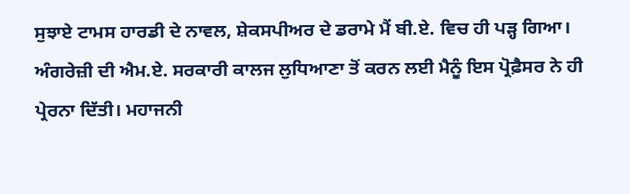ਸੁਝਾਏ ਟਾਮਸ ਹਾਰਡੀ ਦੇ ਨਾਵਲ, ਸ਼ੇਕਸਪੀਅਰ ਦੇ ਡਰਾਮੇ ਮੈਂ ਬੀ.ਏ. ਵਿਚ ਹੀ ਪੜ੍ਹ ਗਿਆ। ਅੰਗਰੇਜ਼ੀ ਦੀ ਐਮ.ਏ. ਸਰਕਾਰੀ ਕਾਲਜ ਲੁਧਿਆਣਾ ਤੋਂ ਕਰਨ ਲਈ ਮੈਨੂੰ ਇਸ ਪ੍ਰੋਫ਼ੈਸਰ ਨੇ ਹੀ ਪ੍ਰੇਰਨਾ ਦਿੱਤੀ। ਮਹਾਜਨੀ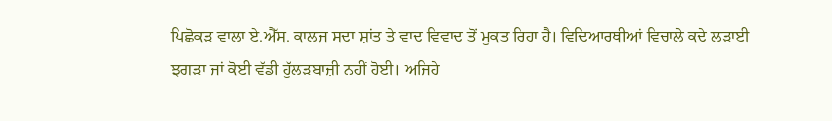ਪਿਛੋਕੜ ਵਾਲਾ ਏ.ਐੱਸ. ਕਾਲਜ ਸਦਾ ਸ਼ਾਂਤ ਤੇ ਵਾਦ ਵਿਵਾਦ ਤੋਂ ਮੁਕਤ ਰਿਹਾ ਹੈ। ਵਿਦਿਆਰਥੀਆਂ ਵਿਚਾਲੇ ਕਦੇ ਲੜਾਈ ਝਗੜਾ ਜਾਂ ਕੋਈ ਵੱਡੀ ਹੁੱਲੜਬਾਜ਼ੀ ਨਹੀਂ ਹੋਈ। ਅਜਿਹੇ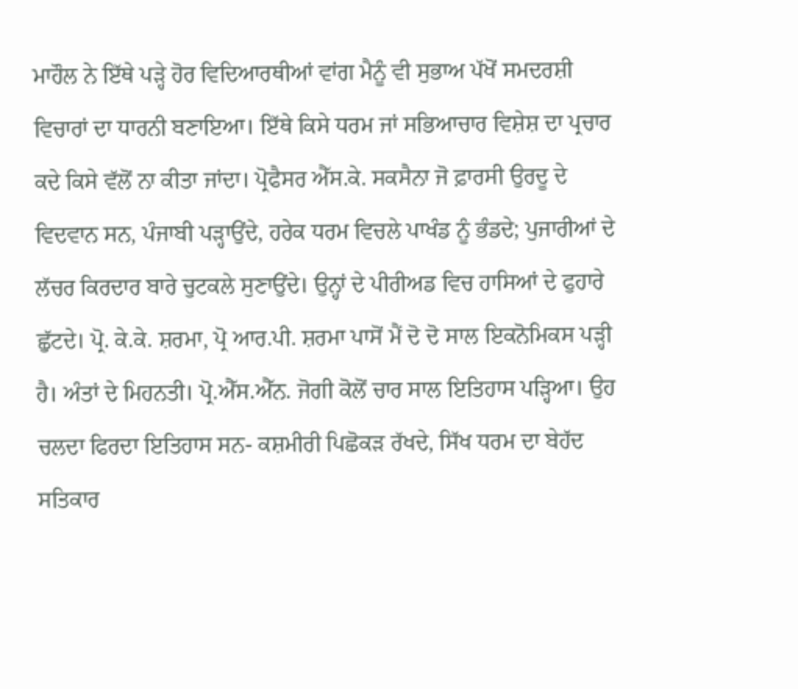ਮਾਹੌਲ ਨੇ ਇੱਥੇ ਪੜ੍ਹੇ ਹੋਰ ਵਿਦਿਆਰਥੀਆਂ ਵਾਂਗ ਮੈਨੂੰ ਵੀ ਸੁਭਾਅ ਪੱਖੋਂ ਸਮਦਰਸ਼ੀ ਵਿਚਾਰਾਂ ਦਾ ਧਾਰਨੀ ਬਣਾਇਆ। ਇੱਥੇ ਕਿਸੇ ਧਰਮ ਜਾਂ ਸਭਿਆਚਾਰ ਵਿਸ਼ੇਸ਼ ਦਾ ਪ੍ਰਚਾਰ ਕਦੇ ਕਿਸੇ ਵੱਲੋਂ ਨਾ ਕੀਤਾ ਜਾਂਦਾ। ਪ੍ਰੋਫੈਸਰ ਐੱਸ.ਕੇ. ਸਕਸੈਨਾ ਜੋ ਫ਼ਾਰਸੀ ਉਰਦੂ ਦੇ ਵਿਦਵਾਨ ਸਨ, ਪੰਜਾਬੀ ਪੜ੍ਹਾਉਂਦੇ, ਹਰੇਕ ਧਰਮ ਵਿਚਲੇ ਪਾਖੰਡ ਨੂੰ ਭੰਡਦੇ; ਪੁਜਾਰੀਆਂ ਦੇ ਲੱਚਰ ਕਿਰਦਾਰ ਬਾਰੇ ਚੁਟਕਲੇ ਸੁਣਾਉਂਦੇ। ਉਨ੍ਹਾਂ ਦੇ ਪੀਰੀਅਡ ਵਿਚ ਹਾਸਿਆਂ ਦੇ ਫੁਹਾਰੇ ਛੁੱਟਦੇ। ਪ੍ਰੋ. ਕੇ.ਕੇ. ਸ਼ਰਮਾ, ਪ੍ਰੋ ਆਰ.ਪੀ. ਸ਼ਰਮਾ ਪਾਸੋਂ ਮੈਂ ਦੋ ਦੋ ਸਾਲ ਇਕਨੋਮਿਕਸ ਪੜ੍ਹੀ ਹੈ। ਅੰਤਾਂ ਦੇ ਮਿਹਨਤੀ। ਪ੍ਰੋ.ਐੱਸ.ਐੱਨ. ਜੋਗੀ ਕੋਲੋਂ ਚਾਰ ਸਾਲ ਇਤਿਹਾਸ ਪੜ੍ਹਿਆ। ਉਹ ਚਲਦਾ ਫਿਰਦਾ ਇਤਿਹਾਸ ਸਨ- ਕਸ਼ਮੀਰੀ ਪਿਛੋਕੜ ਰੱਖਦੇ, ਸਿੱਖ ਧਰਮ ਦਾ ਬੇਹੱਦ ਸਤਿਕਾਰ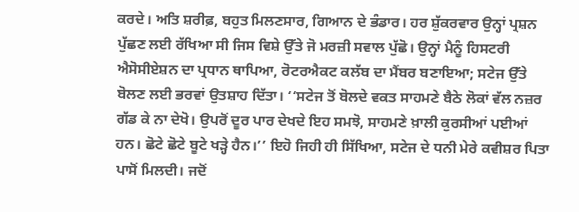ਕਰਦੇ। ਅਤਿ ਸ਼ਰੀਫ਼, ਬਹੁਤ ਮਿਲਣਸਾਰ, ਗਿਆਨ ਦੇ ਭੰਡਾਰ। ਹਰ ਸ਼ੁੱਕਰਵਾਰ ਉਨ੍ਹਾਂ ਪ੍ਰਸ਼ਨ ਪੁੱਛਣ ਲਈ ਰੱਖਿਆ ਸੀ ਜਿਸ ਵਿਸ਼ੇ ਉੱਤੇ ਜੋ ਮਰਜ਼ੀ ਸਵਾਲ ਪੁੱਛੋ। ਉਨ੍ਹਾਂ ਮੈਨੂੰ ਹਿਸਟਰੀ ਐਸੋਸੀਏਸ਼ਨ ਦਾ ਪ੍ਰਧਾਨ ਥਾਪਿਆ, ਰੋਟਰਐਕਟ ਕਲੱਬ ਦਾ ਮੈਂਬਰ ਬਣਾਇਆ; ਸਟੇਜ ਉੱਤੇ ਬੋਲਣ ਲਈ ਭਰਵਾਂ ਉਤਸ਼ਾਹ ਦਿੱਤਾ। ‘‘ਸਟੇਜ ਤੋਂ ਬੋਲਦੇ ਵਕਤ ਸਾਹਮਣੇ ਬੈਠੇ ਲੋਕਾਂ ਵੱਲ ਨਜ਼ਰ ਗੱਡ ਕੇ ਨਾ ਦੇਖੋ। ਉਪਰੋਂ ਦੂਰ ਪਾਰ ਦੇਖਦੇ ਇਹ ਸਮਝੋ, ਸਾਹਮਣੇ ਖ਼ਾਲੀ ਕੁਰਸੀਆਂ ਪਈਆਂ ਹਨ। ਛੋਟੇ ਛੋਟੇ ਬੂਟੇ ਖੜ੍ਹੇ ਹੈਨ।’’ ਇਹੋ ਜਿਹੀ ਹੀ ਸਿੱਖਿਆ, ਸਟੇਜ ਦੇ ਧਨੀ ਮੇਰੇ ਕਵੀਸ਼ਰ ਪਿਤਾ ਪਾਸੋਂ ਮਿਲਦੀ। ਜਦੋਂ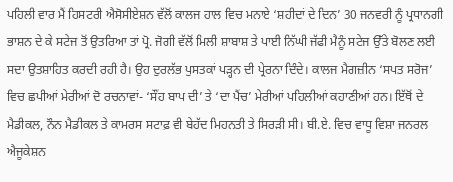ਪਹਿਲੀ ਵਾਰ ਮੈਂ ਹਿਸਟਰੀ ਐਸੋਸੀਏਸ਼ਨ ਵੱਲੋਂ ਕਾਲਜ ਹਾਲ ਵਿਚ ਮਨਾਏ ‘ਸ਼ਹੀਦਾਂ ਦੇ ਦਿਨ’ 30 ਜਨਵਰੀ ਨੂੰ ਪ੍ਰਧਾਨਗੀ ਭਾਸ਼ਨ ਦੇ ਕੇ ਸਟੇਜ ਤੋਂ ਉਤਰਿਆ ਤਾਂ ਪ੍ਰੋ. ਜੋਗੀ ਵੱਲੋਂ ਮਿਲੀ ਸ਼ਾਬਾਸ਼ ਤੇ ਪਾਈ ਨਿੱਘੀ ਜੱਫੀ ਮੈਨੂੰ ਸਟੇਜ ਉੱਤੇ ਬੋਲਣ ਲਈ ਸਦਾ ਉਤਸ਼ਾਹਿਤ ਕਰਦੀ ਰਹੀ ਹੈ। ਉਹ ਦੁਰਲੱਭ ਪੁਸਤਕਾਂ ਪੜ੍ਹਨ ਦੀ ਪ੍ਰੇਰਨਾ ਦਿੰਦੇ। ਕਾਲਜ ਮੈਗਜ਼ੀਨ ‘ਸਪਤ ਸਰੋਜ’ ਵਿਚ ਛਪੀਆਂ ਮੇਰੀਆਂ ਦੋ ਰਚਨਾਵਾਂ- ‘ਸੌਂਹ ਬਾਪ ਦੀ’ ਤੇ ‘ਦਾ ਪੈਂਚ’ ਮੇਰੀਆਂ ਪਹਿਲੀਆਂ ਕਹਾਣੀਆਂ ਹਨ। ਇੱਥੋਂ ਦੇ ਮੈਡੀਕਲ, ਨੌਨ ਮੈਡੀਕਲ ਤੇ ਕਾਮਰਸ ਸਟਾਫ਼ ਵੀ ਬੇਹੱਦ ਮਿਹਨਤੀ ਤੇ ਸਿਰੜੀ ਸੀ। ਬੀ.ਏ. ਵਿਚ ਵਾਧੂ ਵਿਸ਼ਾ ਜਨਰਲ ਐਜੂਕੇਸ਼ਨ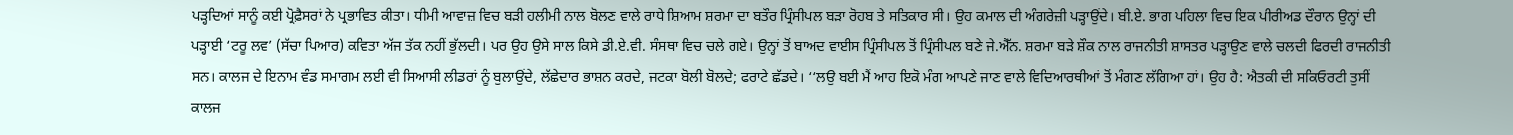ਪੜ੍ਹਦਿਆਂ ਸਾਨੂੰ ਕਈ ਪ੍ਰੋਫ਼ੈਸਰਾਂ ਨੇ ਪ੍ਰਭਾਵਿਤ ਕੀਤਾ। ਧੀਮੀ ਆਵਾਜ਼ ਵਿਚ ਬੜੀ ਹਲੀਮੀ ਨਾਲ ਬੋਲਣ ਵਾਲੇ ਰਾਧੇ ਸ਼ਿਆਮ ਸ਼ਰਮਾ ਦਾ ਬਤੌਰ ਪ੍ਰਿੰਸੀਪਲ ਬੜਾ ਰੋਹਬ ਤੇ ਸਤਿਕਾਰ ਸੀ। ਉਹ ਕਮਾਲ ਦੀ ਅੰਗਰੇਜ਼ੀ ਪੜ੍ਹਾਉਂਦੇ। ਬੀ.ਏ. ਭਾਗ ਪਹਿਲਾ ਵਿਚ ਇਕ ਪੀਰੀਅਡ ਦੌਰਾਨ ਉਨ੍ਹਾਂ ਦੀ ਪੜ੍ਹਾਈ ‘ਟਰੂ ਲਵ’ (ਸੱਚਾ ਪਿਆਰ) ਕਵਿਤਾ ਅੱਜ ਤੱਕ ਨਹੀਂ ਭੁੱਲਦੀ। ਪਰ ਉਹ ਉਸੇ ਸਾਲ ਕਿਸੇ ਡੀ.ਏ.ਵੀ. ਸੰਸਥਾ ਵਿਚ ਚਲੇ ਗਏ। ਉਨ੍ਹਾਂ ਤੋਂ ਬਾਅਦ ਵਾਈਸ ਪ੍ਰਿੰਸੀਪਲ ਤੋਂ ਪ੍ਰਿੰਸੀਪਲ ਬਣੇ ਜੇ.ਐੱਨ. ਸ਼ਰਮਾ ਬੜੇ ਸ਼ੌਕ ਨਾਲ ਰਾਜਨੀਤੀ ਸ਼ਾਸਤਰ ਪੜ੍ਹਾਉਣ ਵਾਲੇ ਚਲਦੀ ਫਿਰਦੀ ਰਾਜਨੀਤੀ ਸਨ। ਕਾਲਜ ਦੇ ਇਨਾਮ ਵੰਡ ਸਮਾਗਮ ਲਈ ਵੀ ਸਿਆਸੀ ਲੀਡਰਾਂ ਨੂੰ ਬੁਲਾਉਂਦੇ, ਲੱਛੇਦਾਰ ਭਾਸ਼ਨ ਕਰਦੇ, ਜਟਕਾ ਬੋਲੀ ਬੋਲਦੇ; ਫਰਾਟੇ ਛੱਡਦੇ। ‘‘ਲਉ ਬਈ ਮੈਂ ਆਹ ਇਕੋ ਮੰਗ ਆਪਣੇ ਜਾਣ ਵਾਲੇ ਵਿਦਿਆਰਥੀਆਂ ਤੋਂ ਮੰਗਣ ਲੱਗਿਆ ਹਾਂ। ਉਹ ਹੈ: ਐਤਕੀ ਦੀ ਸਕਿਓਰਟੀ ਤੁਸੀਂ ਕਾਲਜ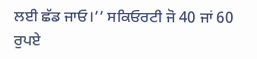ਲਈ ਛੱਡ ਜਾਓ।’’ ਸਕਿਓਰਟੀ ਜੋ 40 ਜਾਂ 60 ਰੁਪਏ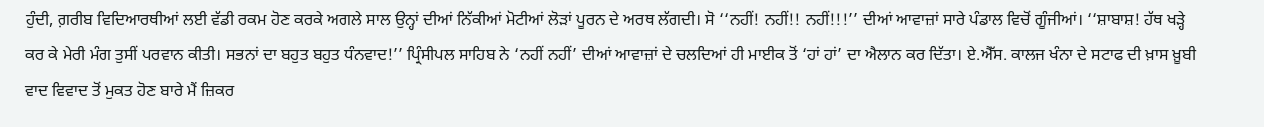ਹੁੰਦੀ, ਗ਼ਰੀਬ ਵਿਦਿਆਰਥੀਆਂ ਲਈ ਵੱਡੀ ਰਕਮ ਹੋਣ ਕਰਕੇ ਅਗਲੇ ਸਾਲ ਉਨ੍ਹਾਂ ਦੀਆਂ ਨਿੱਕੀਆਂ ਮੋਟੀਆਂ ਲੋੜਾਂ ਪੂਰਨ ਦੇ ਅਰਥ ਲੱਗਦੀ। ਸੋ ‘‘ਨਹੀਂ! ਨਹੀਂ!! ਨਹੀਂ!!!’’ ਦੀਆਂ ਆਵਾਜ਼ਾਂ ਸਾਰੇ ਪੰਡਾਲ ਵਿਚੋਂ ਗੂੰਜੀਆਂ। ‘‘ਸ਼ਾਬਾਸ਼! ਹੱਥ ਖੜ੍ਹੇ ਕਰ ਕੇ ਮੇਰੀ ਮੰਗ ਤੁਸੀਂ ਪਰਵਾਨ ਕੀਤੀ। ਸਭਨਾਂ ਦਾ ਬਹੁਤ ਬਹੁਤ ਧੰਨਵਾਦ!’’ ਪ੍ਰਿੰਸੀਪਲ ਸਾਹਿਬ ਨੇ ‘ਨਹੀਂ ਨਹੀਂ’ ਦੀਆਂ ਆਵਾਜ਼ਾਂ ਦੇ ਚਲਦਿਆਂ ਹੀ ਮਾਈਕ ਤੋਂ ‘ਹਾਂ ਹਾਂ’ ਦਾ ਐਲਾਨ ਕਰ ਦਿੱਤਾ। ਏ.ਐੱਸ. ਕਾਲਜ ਖੰਨਾ ਦੇ ਸਟਾਫ ਦੀ ਖ਼ਾਸ ਖ਼ੂਬੀ ਵਾਦ ਵਿਵਾਦ ਤੋਂ ਮੁਕਤ ਹੋਣ ਬਾਰੇ ਮੈਂ ਜ਼ਿਕਰ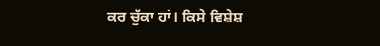ਕਰ ਚੁੱਕਾ ਹਾਂ। ਕਿਸੇ ਵਿਸ਼ੇਸ਼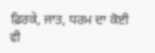ਫ਼ਿਰਕੇ, ਜਾਤ, ਧਰਮ ਦਾ ਕੋਈ ਵੀ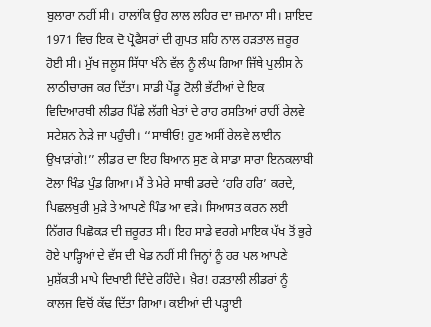ਬੁਲਾਰਾ ਨਹੀਂ ਸੀ। ਹਾਲਾਂਕਿ ਉਹ ਲਾਲ ਲਹਿਰ ਦਾ ਜ਼ਮਾਨਾ ਸੀ। ਸ਼ਾਇਦ 1971 ਵਿਚ ਇਕ ਦੋ ਪ੍ਰੋਫੈਸਰਾਂ ਦੀ ਗੁਪਤ ਸ਼ਹਿ ਨਾਲ ਹੜਤਾਲ ਜ਼ਰੂਰ ਹੋਈ ਸੀ। ਮੁੱਖ ਜਲੂਸ ਸਿੱਧਾ ਖੰਨੇ ਵੱਲ ਨੂੰ ਲੰਘ ਗਿਆ ਜਿੱਥੇ ਪੁਲੀਸ ਨੇ ਲਾਠੀਚਾਰਜ ਕਰ ਦਿੱਤਾ। ਸਾਡੀ ਪੇਂਡੂ ਟੋਲੀ ਭੱਟੀਆਂ ਦੇ ਇਕ ਵਿਦਿਆਰਥੀ ਲੀਡਰ ਪਿੱਛੇ ਲੱਗੀ ਖੇਤਾਂ ਦੇ ਰਾਹ ਰਸਤਿਆਂ ਰਾਹੀਂ ਰੇਲਵੇ ਸਟੇਸ਼ਨ ਨੇੜੇ ਜਾ ਪਹੁੰਚੀ। ‘‘ਸਾਥੀਓ! ਹੁਣ ਅਸੀਂ ਰੇਲਵੇ ਲਾਈਨ ਉਖਾੜਾਂਗੇ!’’ ਲੀਡਰ ਦਾ ਇਹ ਬਿਆਨ ਸੁਣ ਕੇ ਸਾਡਾ ਸਾਰਾ ਇਨਕਲਾਬੀ ਟੋਲਾ ਖਿੰਡ ਪੁੰਡ ਗਿਆ। ਮੈਂ ਤੇ ਮੇਰੇ ਸਾਥੀ ਡਰਦੇ ‘ਹਰਿ ਹਰਿ’ ਕਰਦੇ, ਪਿਛਲਖੁਰੀ ਮੁੜੇ ਤੇ ਆਪਣੇ ਪਿੰਡ ਆ ਵੜੇ। ਸਿਆਸਤ ਕਰਨ ਲਈ ਨਿੱਗਰ ਪਿਛੋਕੜ ਦੀ ਜ਼ਰੂਰਤ ਸੀ। ਇਹ ਸਾਡੇ ਵਰਗੇ ਮਾਇਕ ਪੱਖ ਤੋਂ ਭੁਰੇ ਹੋਏ ਪਾੜ੍ਹਿਆਂ ਦੇ ਵੱਸ ਦੀ ਖੇਡ ਨਹੀਂ ਸੀ ਜਿਨ੍ਹਾਂ ਨੂੰ ਹਰ ਪਲ ਆਪਣੇ ਮੁਸ਼ੱਕਤੀ ਮਾਪੇ ਦਿਖਾਈ ਦਿੰਦੇ ਰਹਿੰਦੇ। ਖ਼ੈਰ! ਹੜਤਾਲੀ ਲੀਡਰਾਂ ਨੂੰ ਕਾਲਜ ਵਿਚੋਂ ਕੱਢ ਦਿੱਤਾ ਗਿਆ। ਕਈਆਂ ਦੀ ਪੜ੍ਹਾਈ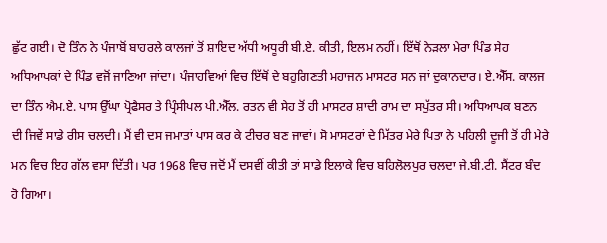ਛੁੱਟ ਗਈ। ਦੋ ਤਿੰਨ ਨੇ ਪੰਜਾਬੋਂ ਬਾਹਰਲੇ ਕਾਲਜਾਂ ਤੋਂ ਸ਼ਾਇਦ ਅੱਧੀ ਅਧੂਰੀ ਬੀ.ਏ. ਕੀਤੀ, ਇਲਮ ਨਹੀਂ। ਇੱਥੋਂ ਨੇੜਲਾ ਮੇਰਾ ਪਿੰਡ ਸੇਹ ਅਧਿਆਪਕਾਂ ਦੇ ਪਿੰਡ ਵਜੋਂ ਜਾਣਿਆ ਜਾਂਦਾ। ਪੰਜਾਹਵਿਆਂ ਵਿਚ ਇੱਥੋਂ ਦੇ ਬਹੁਗਿਣਤੀ ਮਹਾਜਨ ਮਾਸਟਰ ਸਨ ਜਾਂ ਦੁਕਾਨਦਾਰ। ਏ.ਐੱਸ. ਕਾਲਜ ਦਾ ਤਿੰਨ ਐਮ.ਏ. ਪਾਸ ਉੱਘਾ ਪ੍ਰੋਫੈਸਰ ਤੇ ਪ੍ਰਿੰਸੀਪਲ ਪੀ.ਐੱਲ. ਰਤਨ ਵੀ ਸੇਹ ਤੋਂ ਹੀ ਮਾਸਟਰ ਸ਼ਾਦੀ ਰਾਮ ਦਾ ਸਪੁੱਤਰ ਸੀ। ਅਧਿਆਪਕ ਬਣਨ ਦੀ ਜਿਵੇਂ ਸਾਡੇ ਰੀਸ ਚਲਦੀ। ਮੈਂ ਵੀ ਦਸ ਜਮਾਤਾਂ ਪਾਸ ਕਰ ਕੇ ਟੀਚਰ ਬਣ ਜਾਵਾਂ। ਸੋ ਮਾਸਟਰਾਂ ਦੇ ਮਿੱਤਰ ਮੇਰੇ ਪਿਤਾ ਨੇ ਪਹਿਲੀ ਦੂਜੀ ਤੋਂ ਹੀ ਮੇਰੇ ਮਨ ਵਿਚ ਇਹ ਗੱਲ ਵਸਾ ਦਿੱਤੀ। ਪਰ 1968 ਵਿਚ ਜਦੋਂ ਮੈਂ ਦਸਵੀਂ ਕੀਤੀ ਤਾਂ ਸਾਡੇ ਇਲਾਕੇ ਵਿਚ ਬਹਿਲੋਲਪੁਰ ਚਲਦਾ ਜੇ.ਬੀ.ਟੀ. ਸੈਂਟਰ ਬੰਦ ਹੋ ਗਿਆ।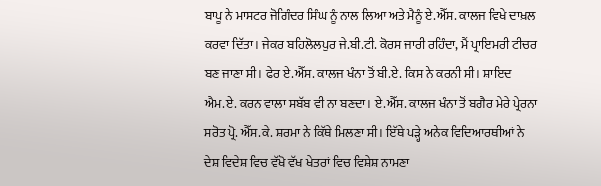ਬਾਪੂ ਨੇ ਮਾਸਟਰ ਜੋਗਿੰਦਰ ਸਿੰਘ ਨੂੰ ਨਾਲ ਲਿਆ ਅਤੇ ਮੈਨੂੰ ਏ.ਐੱਸ. ਕਾਲਜ ਵਿਖੇ ਦਾਖ਼ਲ ਕਰਵਾ ਦਿੱਤਾ। ਜੇਕਰ ਬਹਿਲੋਲਪੁਰ ਜੇ.ਬੀ.ਟੀ. ਕੋਰਸ ਜਾਰੀ ਰਹਿੰਦਾ, ਮੈਂ ਪ੍ਰਾਇਮਰੀ ਟੀਚਰ ਬਣ ਜਾਣਾ ਸੀ। ਫੇਰ ਏ.ਐੱਸ. ਕਾਲਜ ਖੰਨਾ ਤੋਂ ਬੀ.ਏ. ਕਿਸ ਨੇ ਕਰਨੀ ਸੀ। ਸ਼ਾਇਦ ਐਮ.ਏ. ਕਰਨ ਵਾਲਾ ਸਬੱਬ ਵੀ ਨਾ ਬਣਦਾ। ਏ.ਐੱਸ. ਕਾਲਜ ਖੰਨਾ ਤੋਂ ਬਗੈਰ ਮੇਰੇ ਪ੍ਰੇਰਨਾ ਸਰੋਤ ਪ੍ਰੋ. ਐੱਸ.ਕੇ. ਸ਼ਰਮਾ ਨੇ ਕਿੱਥੇ ਮਿਲਣਾ ਸੀ। ਇੱਥੇ ਪੜ੍ਹੇ ਅਨੇਕ ਵਿਦਿਆਰਥੀਆਂ ਨੇ ਦੇਸ਼ ਵਿਦੇਸ਼ ਵਿਚ ਵੱਖੋ ਵੱਖ ਖੇਤਰਾਂ ਵਿਚ ਵਿਸ਼ੇਸ਼ ਨਾਮਣਾ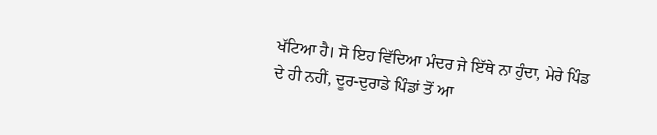ਖੱਟਿਆ ਹੈ। ਸੋ ਇਹ ਵਿੱਦਿਆ ਮੰਦਰ ਜੇ ਇੱਥੇ ਨਾ ਹੁੰਦਾ, ਮੇਰੇ ਪਿੰਡ ਦੇ ਹੀ ਨਹੀਂ, ਦੂਰ-ਦੁਰਾਡੇ ਪਿੰਡਾਂ ਤੋਂ ਆ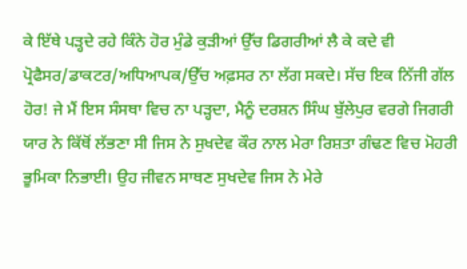ਕੇ ਇੱਥੇ ਪੜ੍ਹਦੇ ਰਹੇ ਕਿੰਨੇ ਹੋਰ ਮੁੰਡੇ ਕੁੜੀਆਂ ਉੱਚ ਡਿਗਰੀਆਂ ਲੈ ਕੇ ਕਦੇ ਵੀ ਪ੍ਰੋਫੈਸਰ/ਡਾਕਟਰ/ਅਧਿਆਪਕ/ਉੱਚ ਅਫ਼ਸਰ ਨਾ ਲੱਗ ਸਕਦੇ। ਸੱਚ ਇਕ ਨਿੱਜੀ ਗੱਲ ਹੋਰ! ਜੇ ਮੈਂ ਇਸ ਸੰਸਥਾ ਵਿਚ ਨਾ ਪੜ੍ਹਦਾ, ਮੈਨੂੰ ਦਰਸ਼ਨ ਸਿੰਘ ਬੁੱਲੇਪੁਰ ਵਰਗੇ ਜਿਗਰੀ ਯਾਰ ਨੇ ਕਿੱਥੋਂ ਲੱਭਣਾ ਸੀ ਜਿਸ ਨੇ ਸੁਖਦੇਵ ਕੌਰ ਨਾਲ ਮੇਰਾ ਰਿਸ਼ਤਾ ਗੰਢਣ ਵਿਚ ਮੋਹਰੀ ਭੂਮਿਕਾ ਨਿਭਾਈ। ਉਹ ਜੀਵਨ ਸਾਥਣ ਸੁਖਦੇਵ ਜਿਸ ਨੇ ਮੇਰੇ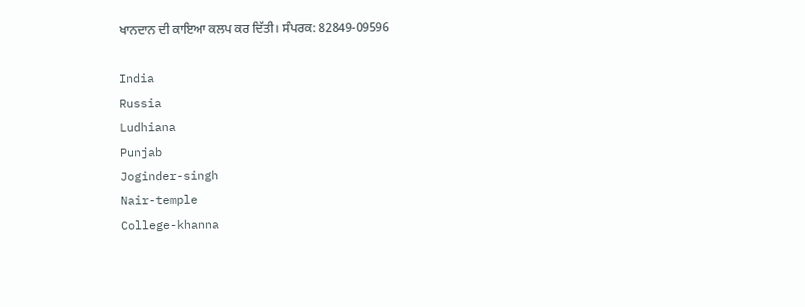ਖਾਨਦਾਨ ਦੀ ਕਾਇਆ ਕਲਪ ਕਰ ਦਿੱਤੀ। ਸੰਪਰਕ: 82849-09596

India
Russia
Ludhiana
Punjab
Joginder-singh
Nair-temple
College-khanna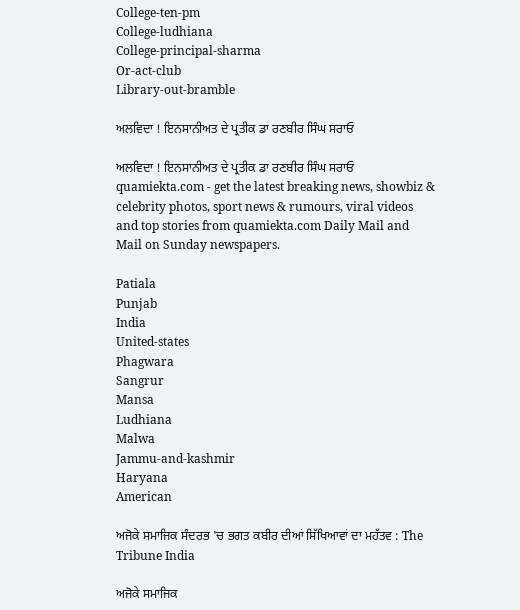College-ten-pm
College-ludhiana
College-principal-sharma
Or-act-club
Library-out-bramble

ਅਲਵਿਦਾ ! ਇਨਸਾਨੀਅਤ ਦੇ ਪ੍ਰਤੀਕ ਡਾ ਰਣਬੀਰ ਸਿੰਘ ਸਰਾਓ

ਅਲਵਿਦਾ ! ਇਨਸਾਨੀਅਤ ਦੇ ਪ੍ਰਤੀਕ ਡਾ ਰਣਬੀਰ ਸਿੰਘ ਸਰਾਓ
quamiekta.com - get the latest breaking news, showbiz & celebrity photos, sport news & rumours, viral videos and top stories from quamiekta.com Daily Mail and Mail on Sunday newspapers.

Patiala
Punjab
India
United-states
Phagwara
Sangrur
Mansa
Ludhiana
Malwa
Jammu-and-kashmir
Haryana
American

ਅਜੋਕੇ ਸਮਾਜਿਕ ਸੰਦਰਭ 'ਚ ਭਗਤ ਕਬੀਰ ਦੀਆਂ ਸਿੱਖਿਆਵਾਂ ਦਾ ਮਹੱਤਵ : The Tribune India

ਅਜੋਕੇ ਸਮਾਜਿਕ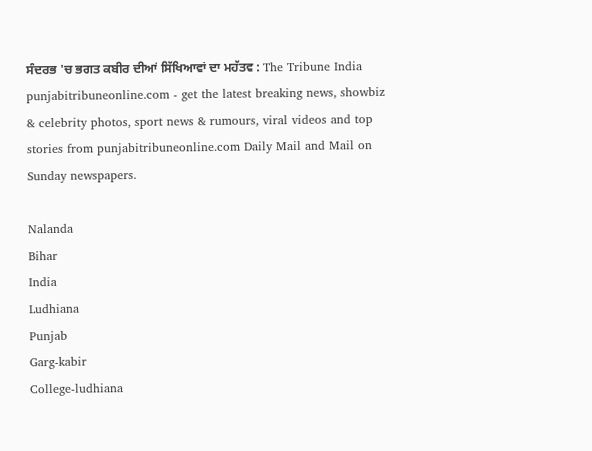ਸੰਦਰਭ 'ਚ ਭਗਤ ਕਬੀਰ ਦੀਆਂ ਸਿੱਖਿਆਵਾਂ ਦਾ ਮਹੱਤਵ : The Tribune India
punjabitribuneonline.com - get the latest breaking news, showbiz & celebrity photos, sport news & rumours, viral videos and top stories from punjabitribuneonline.com Daily Mail and Mail on Sunday newspapers.

Nalanda
Bihar
India
Ludhiana
Punjab
Garg-kabir
College-ludhiana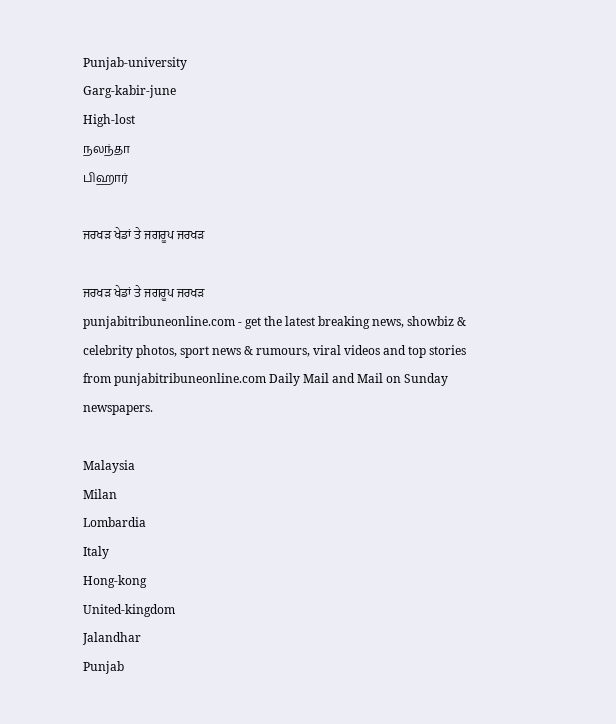Punjab-university
Garg-kabir-june
High-lost
நலந்தா
பிஹார்

ਜਰਖੜ ਖੇਡਾਂ ਤੇ ਜਗਰੂਪ ਜਰਖੜ

ਜਰਖੜ ਖੇਡਾਂ ਤੇ ਜਗਰੂਪ ਜਰਖੜ
punjabitribuneonline.com - get the latest breaking news, showbiz & celebrity photos, sport news & rumours, viral videos and top stories from punjabitribuneonline.com Daily Mail and Mail on Sunday newspapers.

Malaysia
Milan
Lombardia
Italy
Hong-kong
United-kingdom
Jalandhar
Punjab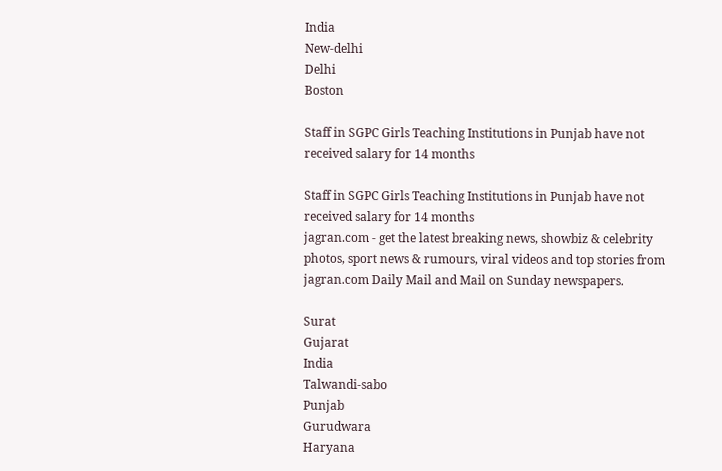India
New-delhi
Delhi
Boston

Staff in SGPC Girls Teaching Institutions in Punjab have not received salary for 14 months

Staff in SGPC Girls Teaching Institutions in Punjab have not received salary for 14 months
jagran.com - get the latest breaking news, showbiz & celebrity photos, sport news & rumours, viral videos and top stories from jagran.com Daily Mail and Mail on Sunday newspapers.

Surat
Gujarat
India
Talwandi-sabo
Punjab
Gurudwara
Haryana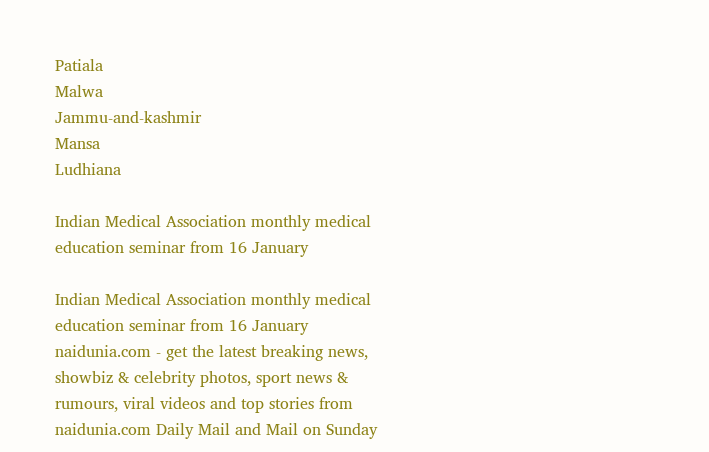Patiala
Malwa
Jammu-and-kashmir
Mansa
Ludhiana

Indian Medical Association monthly medical education seminar from 16 January

Indian Medical Association monthly medical education seminar from 16 January
naidunia.com - get the latest breaking news, showbiz & celebrity photos, sport news & rumours, viral videos and top stories from naidunia.com Daily Mail and Mail on Sunday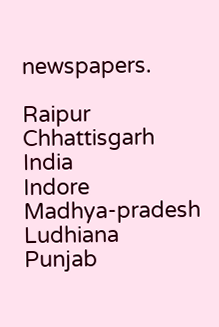newspapers.

Raipur
Chhattisgarh
India
Indore
Madhya-pradesh
Ludhiana
Punjab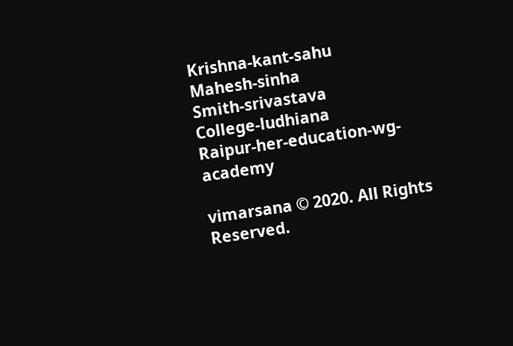Krishna-kant-sahu
Mahesh-sinha
Smith-srivastava
College-ludhiana
Raipur-her-education-wg-academy

vimarsana © 2020. All Rights Reserved.